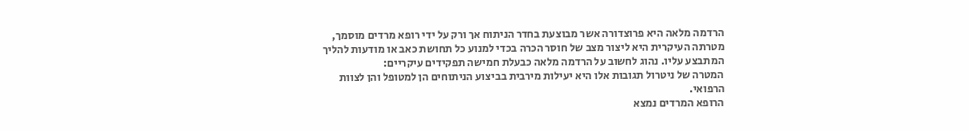הרדמה מלאה היא פרוצדורה אשר מבוצעת בחדר הניתוח אך ורק על ידי רופא מרדים מוסמך, מטרתה העיקרית היא ליצור מצב של חוסר הכרה בכדי למנוע כל תחושת כאב או מודעות להליך המתבצע עליו. נהוג לחשוב על הרדמה מלאה כבעלת חמישה תפקידים עיקריים:
המטרה של ניטרול תגובות אלו היא יעילות מירבית בביצוע הניתוחים הן למטופל והן לצוות הרפואי.
הרופא המרדים נמצא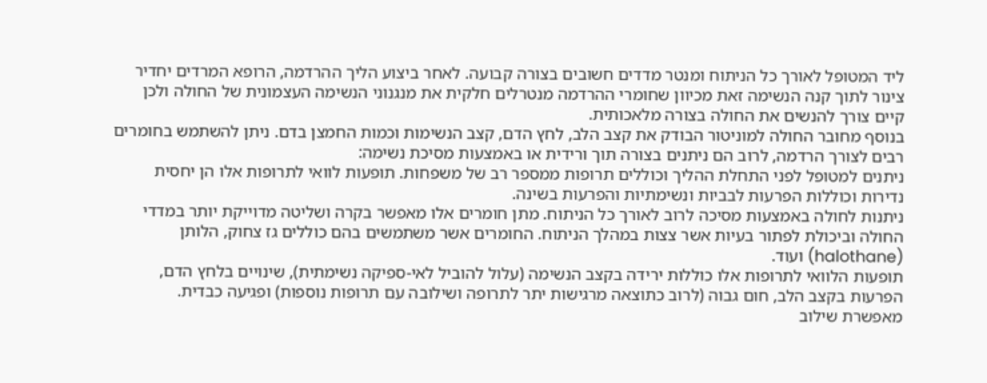ליד המטופל לאורך כל הניתוח ומנטר מדדים חשובים בצורה קבועה. לאחר ביצוע הליך ההרדמה, הרופא המרדים יחדיר צינור לתוך קנה הנשימה זאת מכיוון שחומרי ההרדמה מנטרלים חלקית את מנגנוני הנשימה העצמונית של החולה ולכן קיים צורך להנשים את החולה בצורה מלאכותית.
בנוסף מחובר החולה למוניטור הבודק את קצב הלב, לחץ הדם, קצב הנשימות וכמות החמצן בדם. ניתן להשתמש בחומרים רבים לצורך הרדמה, לרוב הם ניתנים בצורה תוך ורידית או באמצעות מסיכת נשימה:
ניתנים למטופל לפני התחלת ההליך וכוללים תרופות ממספר רב של משפחות. תופעות לוואי לתרופות אלו הן יחסית נדירות וכוללות הפרעות לבביות ונשימתיות והפרעות בשינה.
ניתנות לחולה באמצעות מסיכה לרוב לאורך כל הניתוח. מתן חומרים אלו מאפשר בקרה ושליטה מדוייקת יותר במדדי החולה וביכולת לפתור בעיות אשר צצות במהלך הניתוח. החומרים אשר משתמשים בהם כוללים גז צחוק, הלותן (halothane) ועוד.
תופעות הלוואי לתרופות אלו כוללות ירידה בקצב הנשימה (עלול להוביל לאי-ספיקה נשימתית), שינויים בלחץ הדם, הפרעות בקצב הלב, חום גבוה (לרוב כתוצאה מרגישות יתר לתרופה ושילובה עם תרופות נוספות) ופגיעה כבדית.
מאפשרת שילוב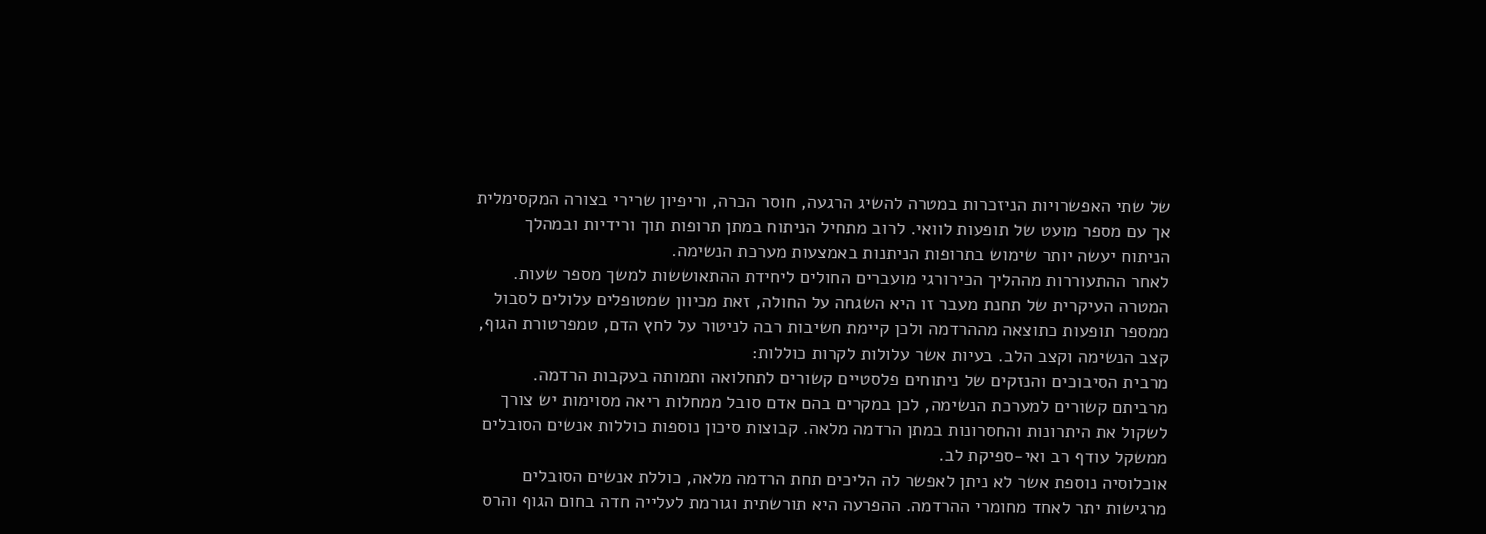של שתי האפשרויות הניזכרות במטרה להשיג הרגעה, חוסר הכרה, וריפיון שרירי בצורה המקסימלית אך עם מספר מועט של תופעות לוואי. לרוב מתחיל הניתוח במתן תרופות תוך ורידיות ובמהלך הניתוח יעשה יותר שימוש בתרופות הניתנות באמצעות מערכת הנשימה.
לאחר ההתעוררות מההליך הכירורגי מועברים החולים ליחידת ההתאוששות למשך מספר שעות. המטרה העיקרית של תחנת מעבר זו היא השגחה על החולה, זאת מכיוון שמטופלים עלולים לסבול ממספר תופעות כתוצאה מההרדמה ולכן קיימת חשיבות רבה לניטור על לחץ הדם, טמפרטורת הגוף, קצב הנשימה וקצב הלב. בעיות אשר עלולות לקרות כוללות:
מרבית הסיבוכים והנזקים של ניתוחים פלסטיים קשורים לתחלואה ותמותה בעקבות הרדמה. מרביתם קשורים למערכת הנשימה, לכן במקרים בהם אדם סובל ממחלות ריאה מסוימות יש צורך לשקול את היתרונות והחסרונות במתן הרדמה מלאה. קבוצות סיכון נוספות כוללות אנשים הסובלים ממשקל עודף רב ואי-ספיקת לב.
אוכלוסיה נוספת אשר לא ניתן לאפשר לה הליכים תחת הרדמה מלאה, כוללת אנשים הסובלים מרגישות יתר לאחד מחומרי ההרדמה. ההפרעה היא תורשתית וגורמת לעלייה חדה בחום הגוף והרס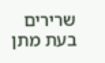שרירים בעת מתן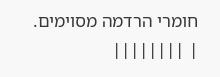חומרי הרדמה מסוימים.
| ||||||||